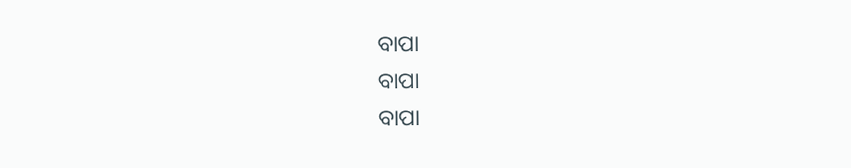ବାପା
ବାପା
ବାପା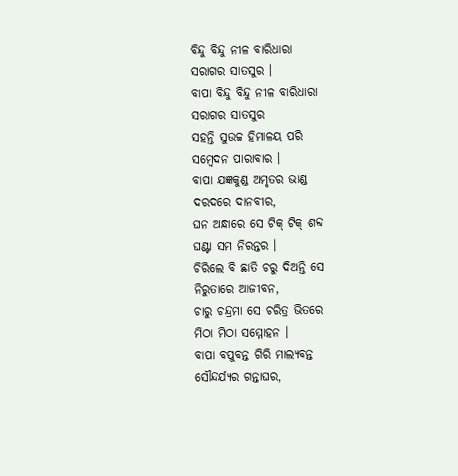ବିନ୍ଦୁ ବିନ୍ଦୁ ନୀଳ ବାରିଧାରା
ସରାଗର ସାତସୁର ।
ବାପା ବିନ୍ଦୁ ବିନ୍ଦୁ ନୀଳ ବାରିଧାରା
ସରାଗର ସାତସୁର
ସହନ୍ତି ସୁଉଚ୍ଚ ହିମାଳୟ ପରି
ସମ୍ବେଦନ ପାରାବାର ।
ବାପା ଯଜ୍ଞକୁଣ୍ଡ ଅମୃତର ଭାଣ୍ଡ
ଦରଦରେ ଦାନବୀର,
ଘନ ଅନ୍ଧାରେ ସେ ଟିକ୍ ଟିକ୍ ଶବ୍ଦ
ଘଣ୍ଟା ସମ ନିରନ୍ତର ।
ଚିରିଲେ ବି ଛାତି ଚରୁ ଦିଅନ୍ତି ସେ
ନିରୁତାରେ ଆଜୀବନ,
ଚାରୁ ଚନ୍ଦ୍ରମା ସେ ଚରିତ୍ର ଭିତରେ
ମିଠା ମିଠା ସମ୍ମୋହନ ।
ବାପା ବପୁବନ୍ତ ଗିରି ମାଲ୍ୟବନ୍ତ
ସୌନ୍ଦର୍ଯ୍ୟର ଗନ୍ତାଘର,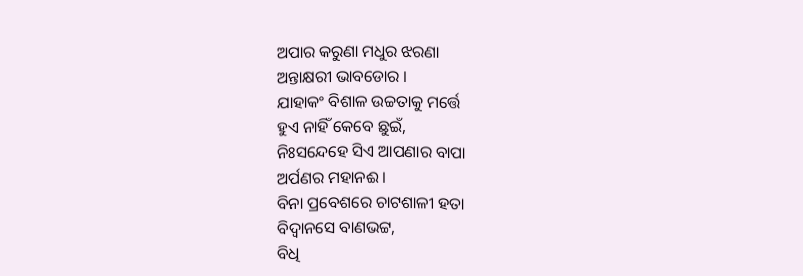ଅପାର କରୁଣା ମଧୁର ଝରଣା
ଅନ୍ତାକ୍ଷରୀ ଭାବଡୋର ।
ଯାହାକଂ ବିଶାଳ ଉଚ୍ଚତାକୁ ମର୍ତ୍ତେ
ହୁଏ ନାହିଁ କେବେ ଛୁଇଁ,
ନିଃସନ୍ଦେହେ ସିଏ ଆପଣାର ବାପା
ଅର୍ପଣର ମହାନଈ ।
ବିନା ପ୍ରବେଶରେ ଚାଟଶାଳୀ ହତା
ବିଦ୍ଵାନସେ ବାଣଭଟ୍ଟ,
ବିଧି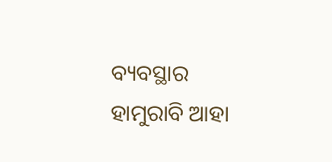ବ୍ୟବସ୍ଥାର ହାମୁରାବି ଆହା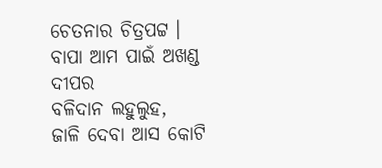ଚେତନାର ଚିତ୍ରପଟ୍ଟ ।
ବାପା ଆମ ପାଇଁ ଅଖଣ୍ଡ ଦୀପର
ବଳିଦାନ ଲହୁଲୁହ,
ଜାଳି ଦେବା ଆସ କୋଟି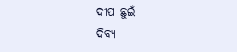ଦୀପ ଛୁଇଁ
ଦିବ୍ୟ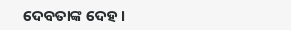ଦେବତାଙ୍କ ଦେହ ।